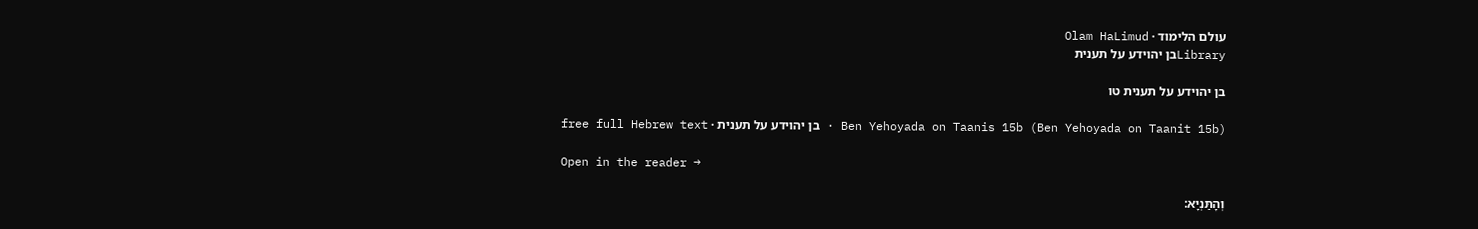עולם הלימוד · Olam HaLimud
Libraryבן יהוידע על תענית

בן יהוידע על תענית טו

Ben Yehoyada on Taanis 15b (Ben Yehoyada on Taanit 15b) · בן יהוידע על תענית · free full Hebrew text

Open in the reader →

וְהָתַּנְיָא: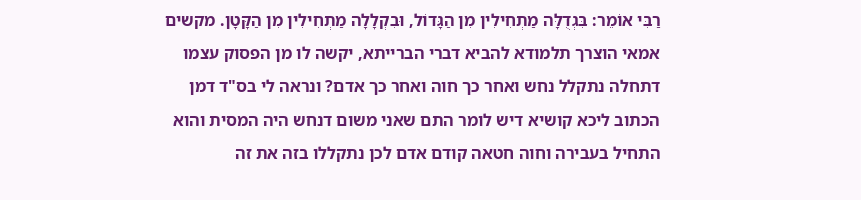רַבִּי אוֹמֵר: בִּגְדֻלָּה מַתְחִילִין מִן הַגָּדוֹל, וּבִקְלָלָה מַתְחִילִין מִן הַקָּטָן. מקשים אמאי הוצרך תלמודא להביא דברי הברייתא, יקשה לו מן הפסוק עצמו דתחלה נתקלל נחש ואחר כך חוה ואחר כך אדם? ונראה לי בס"ד דמן הכתוב ליכא קושיא דיש לומר התם שאני משום דנחש היה המסית והוא התחיל בעבירה וחוה חטאה קודם אדם לכן נתקללו בזה את זה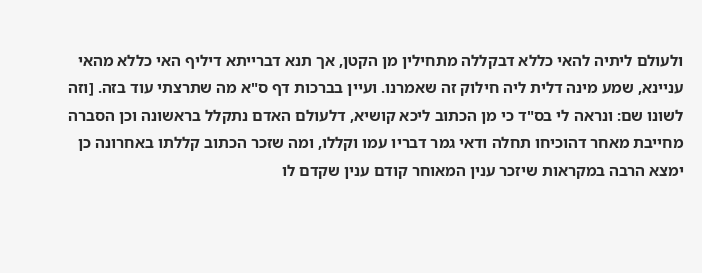ולעולם ליתיה להאי כללא דבקללה מתחילין מן הקטן, אך תנא דברייתא דיליף האי כללא מהאי עניינא, שמע מינה דלית ליה חילוק זה שאמרנו. ועיין בברכות דף ס"א מה שתרצתי עוד בזה. [וזה לשונו שם: ונראה לי בס"ד כי מן הכתוב ליכא קושיא, דלעולם האדם נתקלל בראשונה וכן הסברה מחייבת מאחר דהוכיחו תחלה ודאי גמר דבריו עמו וקללו, ומה שזכר הכתוב קללתו באחרונה כן ימצא הרבה במקראות שיזכר ענין המאוחר קודם ענין שקדם לו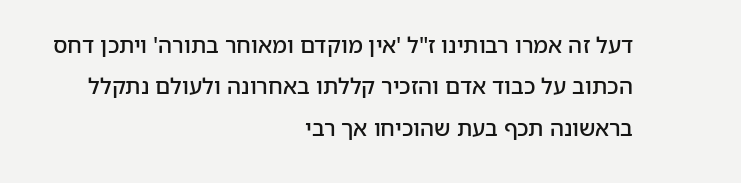דעל זה אמרו רבותינו ז"ל 'אין מוקדם ומאוחר בתורה' ויתכן דחס הכתוב על כבוד אדם והזכיר קללתו באחרונה ולעולם נתקלל בראשונה תכף בעת שהוכיחו אך רבי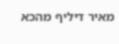מאיר דיליף מהכא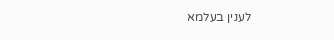לענין בעלמא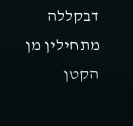דבקללה מתחילין מן הקטן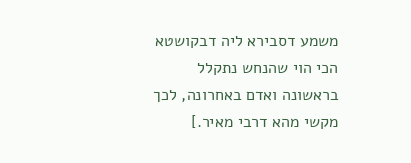משמע דסבירא ליה דבקושטא הכי הוי שהנחש נתקלל בראשונה ואדם באחרונה, לכך מקשי מהא דרבי מאיר.]